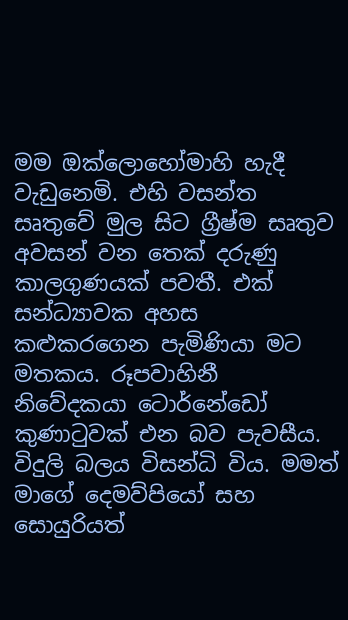මම ඔක්ලොහෝමාහි හැදී වැඩුනෙමි. එහි වසන්ත සෘතුවේ මුල සිට ග්‍රීෂ්ම සෘතුව අවසන් වන තෙක් දරුණු කාලගුණයක් පවතී. එක් සන්ධ්‍යාවක අහස කළුකරගෙන පැමිණියා මට මතකය. රූපවාහිනී නිවේදකයා ටොර්නේඩෝ කුණාටුවක් එන බව පැවසීය. විදුලි බලය විසන්ධි විය. මමත් මාගේ දෙමව්පියෝ සහ සොයුරියත්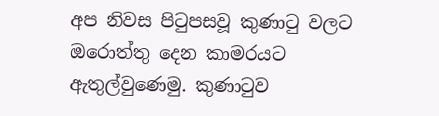අප නිවස පිටුපසවූ කුණාටු වලට ඔරොත්තු දෙන කාමරයට ඇතුල්වුණෙමු. කුණාටුව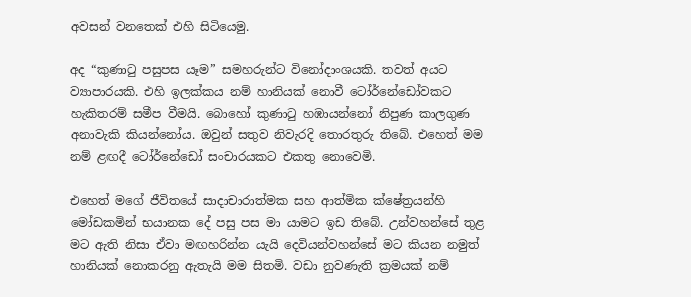අවසන් වනතෙක් එහි සිටියෙමු.

අද “කුණාටු පසුපස යෑම” සමහරුන්ට විනෝදාංශයකි. තවත් අයට ව්‍යාපාරයකි. එහි ඉලක්කය නම් හානියක් නොවී ටෝර්නේඩෝවකට හැකිතරම් සමීප වීමයි. බොහෝ කුණාටු හඹායන්නෝ නිපුණ කාලගුණ අනාවැකි කියන්නෝය. ඔවුන් සතුව නිවැරදි තොරතුරු තිබේ. එහෙත් මම නම් ළඟදී ටෝර්නේඩෝ සංචාරයකට එකතු නොවෙමි.

එහෙත් මගේ ජීවිතයේ සාදාචාරාත්මක සහ ආත්මික ක්ෂේත්‍රයන්හි මෝඩකමින් භයානක දේ පසු පස මා යාමට ඉඩ තිබේ. උන්වහන්සේ තුළ මට ඇති නිසා ඒවා මඟහරින්න යැයි දෙවියන්වහන්සේ මට කියන නමුත් හානියක් නොකරනු ඇතැයි මම සිතමි. වඩා නුවණැති ක්‍රමයක් නම්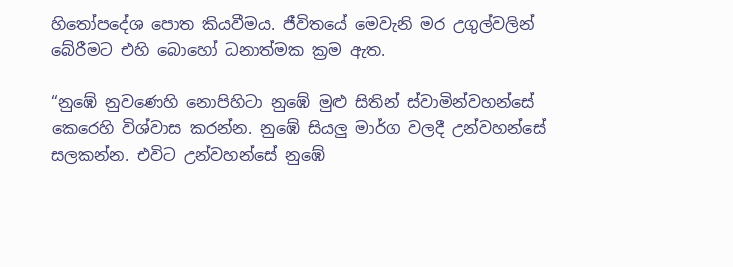හිතෝපදේශ පොත කියවීමය. ජීවිතයේ මෙවැනි මර උගුල්වලින් බේරීමට එහි බොහෝ ධනාත්මක ක්‍රම ඇත.

“නුඹේ නුවණෙහි නොපිහිටා නුඹේ මුළු සිතින් ස්වාමින්වහන්සේ කෙරෙහි විශ්වාස කරන්න. නුඹේ සියලු මාර්ග වලදී උන්වහන්සේ සලකන්න. එවිට උන්වහන්සේ නුඹේ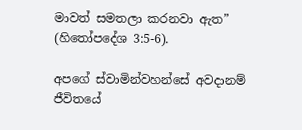මාවත් සමතලා කරනවා ඇත” (හිතෝපදේශ 3:5-6).

අපගේ ස්වාමින්වහන්සේ අවදානම් ජීවිතයේ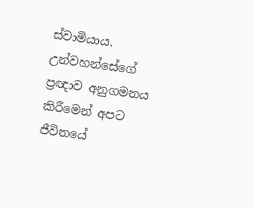ස්වාමියාය. උන්වහන්සේගේ ප්‍රඥාව අනුගමනය කිරීමෙන් අපට ජීවිතයේ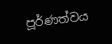පූර්ණත්වය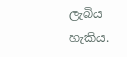ලැබිය හැකිය.